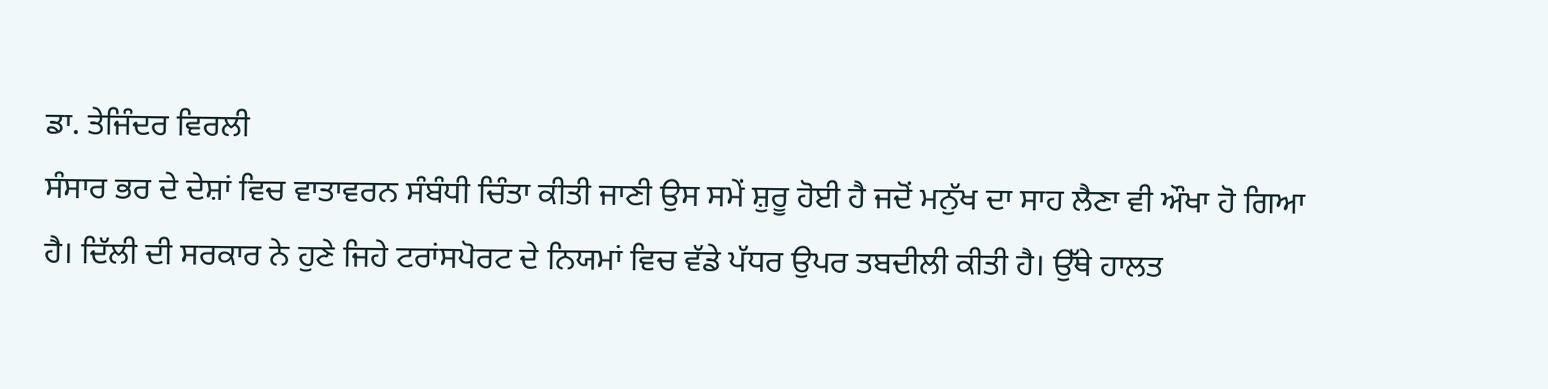ਡਾ. ਤੇਜਿੰਦਰ ਵਿਰਲੀ
ਸੰਸਾਰ ਭਰ ਦੇ ਦੇਸ਼ਾਂ ਵਿਚ ਵਾਤਾਵਰਨ ਸੰਬੰਧੀ ਚਿੰਤਾ ਕੀਤੀ ਜਾਣੀ ਉਸ ਸਮੇਂ ਸ਼ੁਰੂ ਹੋਈ ਹੈ ਜਦੋਂ ਮਨੁੱਖ ਦਾ ਸਾਹ ਲੈਣਾ ਵੀ ਔਖਾ ਹੋ ਗਿਆ ਹੈ। ਦਿੱਲੀ ਦੀ ਸਰਕਾਰ ਨੇ ਹੁਣੇ ਜਿਹੇ ਟਰਾਂਸਪੋਰਟ ਦੇ ਨਿਯਮਾਂ ਵਿਚ ਵੱਡੇ ਪੱਧਰ ਉਪਰ ਤਬਦੀਲੀ ਕੀਤੀ ਹੈ। ਉੱਥੇ ਹਾਲਤ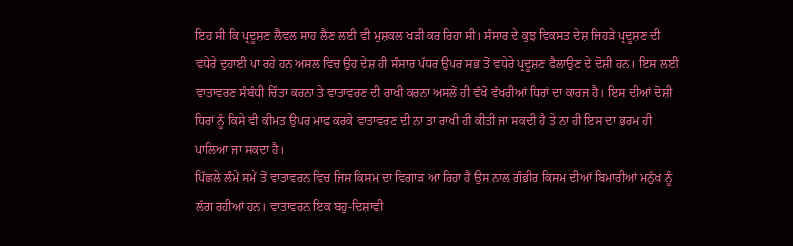ਇਹ ਸੀ ਕਿ ਪ੍ਰਦੂਸ਼ਣ ਲੈਵਲ ਸਾਹ ਲੈਣ ਲਈ ਵੀ ਮੁਸ਼ਕਲ ਖੜੀ ਕਰ ਰਿਹਾ ਸੀ। ਸੰਸਾਰ ਦੇ ਕੁਝ ਵਿਕਸਤ ਦੇਸ਼ ਜਿਹੜੇ ਪ੍ਰਦੂਸ਼ਣ ਦੀ ਵਧੇਰੇ ਦੁਹਾਈ ਪਾ ਰਹੇ ਹਨ ਅਸਲ ਵਿਚ ਉਹ ਦੇਸ਼ ਹੀ ਸੰਸਾਰ ਪੱਧਰ ਉਪਰ ਸਭ ਤੋਂ ਵਧੇਰੇ ਪ੍ਰਦੂਸ਼ਣ ਫੈਲਾਉਣ ਦੇ ਦੋਸ਼ੀ ਹਨ। ਇਸ ਲਈ ਵਾਤਾਵਰਣ ਸੰਬੰਧੀ ਚਿੰਤਾ ਕਰਨਾ ਤੇ ਵਾਤਾਵਰਣ ਦੀ ਰਾਖੀ ਕਰਨਾ ਅਸਲੋਂ ਹੀ ਵੱਖੋ ਵੱਖਰੀਆਂ ਧਿਰਾਂ ਦਾ ਕਾਰਜ ਹੈ। ਇਸ ਦੀਆਂ ਦੋਸ਼ੀ ਧਿਰਾਂ ਨੂੰ ਕਿਸੇ ਵੀ ਕੀਮਤ ਉਪਰ ਮਾਫ ਕਰਕੇ ਵਾਤਾਵਰਣ ਦੀ ਨਾ ਤਾ ਰਾਖੀ ਹੀ ਕੀਤੀ ਜਾ ਸਕਦੀ ਹੈ ਤੇ ਨਾ ਹੀ ਇਸ ਦਾ ਭਰਮ ਹੀ ਪਾਲਿਆ ਜਾ ਸਕਦਾ ਹੈ।
ਪਿੱਛਲੇ ਲੰਮੇਂ ਸਮੇਂ ਤੋਂ ਵਾਤਾਵਰਨ ਵਿਚ ਜਿਸ ਕਿਸਮ ਦਾ ਵਿਗਾੜ ਆ ਰਿਹਾ ਹੈ ਉਸ ਨਾਲ ਗੰਭੀਰ ਕਿਸਮ ਦੀਆਂ ਬਿਮਾਰੀਆਂ ਮਨੁੱਖ ਨੂੰ ਲੱਗ ਰਹੀਆਂ ਹਨ। ਵਾਤਾਵਰਨ ਇਕ ਬਹੁ-ਦਿਸ਼ਾਵੀ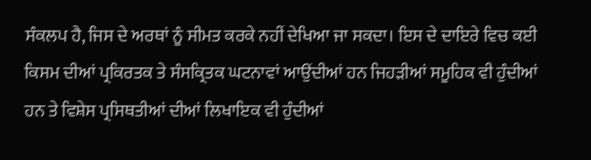ਸੰਕਲਪ ਹੈ, ਜਿਸ ਦੇ ਅਰਥਾਂ ਨੂੰ ਸੀਮਤ ਕਰਕੇ ਨਹੀਂ ਦੇਖਿਆ ਜਾ ਸਕਦਾ। ਇਸ ਦੇ ਦਾਇਰੇ ਵਿਚ ਕਈ ਕਿਸਮ ਦੀਆਂ ਪ੍ਰਕਿਰਤਕ ਤੇ ਸੰਸਕ੍ਰਿਤਕ ਘਟਨਾਵਾਂ ਆਉਂਦੀਆਂ ਹਨ ਜਿਹੜੀਆਂ ਸਮੂਹਿਕ ਵੀ ਹੁੰਦੀਆਂ ਹਨ ਤੇ ਵਿਸ਼ੇਸ ਪ੍ਰਸਿਥਤੀਆਂ ਦੀਆਂ ਲਿਖਾਇਕ ਵੀ ਹੁੰਦੀਆਂ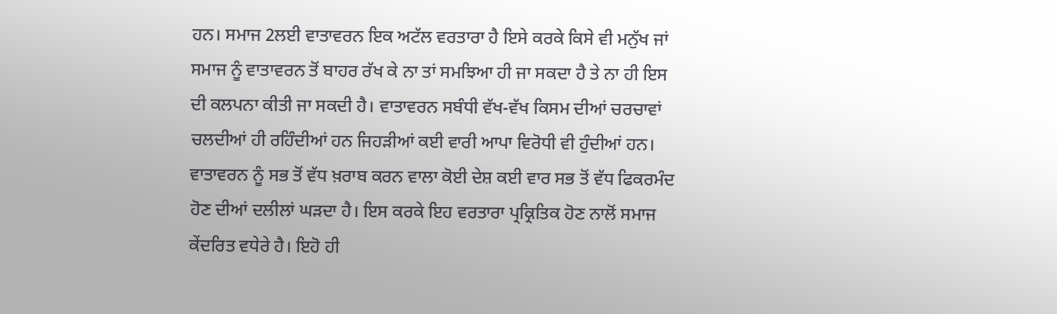ਹਨ। ਸਮਾਜ 2ਲਈ ਵਾਤਾਵਰਨ ਇਕ ਅਟੱਲ ਵਰਤਾਰਾ ਹੈ ਇਸੇ ਕਰਕੇ ਕਿਸੇ ਵੀ ਮਨੁੱਖ ਜਾਂ ਸਮਾਜ ਨੂੰ ਵਾਤਾਵਰਨ ਤੋਂ ਬਾਹਰ ਰੱਖ ਕੇ ਨਾ ਤਾਂ ਸਮਝਿਆ ਹੀ ਜਾ ਸਕਦਾ ਹੈ ਤੇ ਨਾ ਹੀ ਇਸ ਦੀ ਕਲਪਨਾ ਕੀਤੀ ਜਾ ਸਕਦੀ ਹੈ। ਵਾਤਾਵਰਨ ਸਬੰਧੀ ਵੱਖ-ਵੱਖ ਕਿਸਮ ਦੀਆਂ ਚਰਚਾਵਾਂ ਚਲਦੀਆਂ ਹੀ ਰਹਿੰਦੀਆਂ ਹਨ ਜਿਹੜੀਆਂ ਕਈ ਵਾਰੀ ਆਪਾ ਵਿਰੋਧੀ ਵੀ ਹੁੰਦੀਆਂ ਹਨ। ਵਾਤਾਵਰਨ ਨੂੰ ਸਭ ਤੋਂ ਵੱਧ ਖ਼ਰਾਬ ਕਰਨ ਵਾਲਾ ਕੋਈ ਦੇਸ਼ ਕਈ ਵਾਰ ਸਭ ਤੋਂ ਵੱਧ ਫਿਕਰਮੰਦ ਹੋਣ ਦੀਆਂ ਦਲੀਲਾਂ ਘੜਦਾ ਹੈ। ਇਸ ਕਰਕੇ ਇਹ ਵਰਤਾਰਾ ਪ੍ਰਕ੍ਰਿਤਿਕ ਹੋਣ ਨਾਲੋਂ ਸਮਾਜ ਕੇਂਦਰਿਤ ਵਧੇਰੇ ਹੈ। ਇਹੋ ਹੀ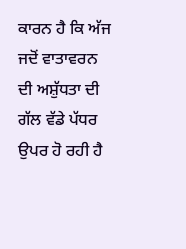ਕਾਰਨ ਹੈ ਕਿ ਅੱਜ ਜਦੋਂ ਵਾਤਾਵਰਨ ਦੀ ਅਸ਼ੁੱਧਤਾ ਦੀ ਗੱਲ ਵੱਡੇ ਪੱਧਰ ਉਪਰ ਹੋ ਰਹੀ ਹੈ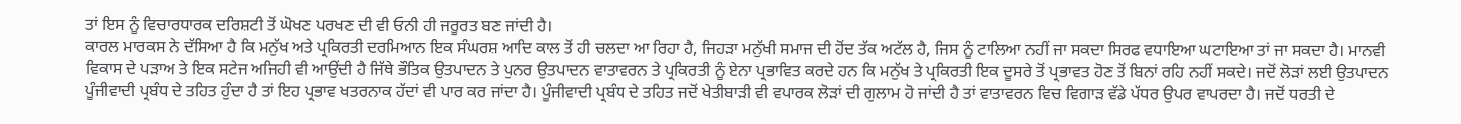ਤਾਂ ਇਸ ਨੂੰ ਵਿਚਾਰਧਾਰਕ ਦਰਿਸ਼ਟੀ ਤੋਂ ਘੋਖਣ ਪਰਖਣ ਦੀ ਵੀ ਓਨੀ ਹੀ ਜਰੂਰਤ ਬਣ ਜਾਂਦੀ ਹੈ।
ਕਾਰਲ ਮਾਰਕਸ ਨੇ ਦੱਸਿਆ ਹੈ ਕਿ ਮਨੁੱਖ ਅਤੇ ਪ੍ਰਕਿਰਤੀ ਦਰਮਿਆਨ ਇਕ ਸੰਘਰਸ਼ ਆਦਿ ਕਾਲ ਤੋਂ ਹੀ ਚਲਦਾ ਆ ਰਿਹਾ ਹੈ, ਜਿਹੜਾ ਮਨੁੱਖੀ ਸਮਾਜ ਦੀ ਹੋਂਦ ਤੱਕ ਅਟੱਲ ਹੈ, ਜਿਸ ਨੂੰ ਟਾਲਿਆ ਨਹੀਂ ਜਾ ਸਕਦਾ ਸਿਰਫ ਵਧਾਇਆ ਘਟਾਇਆ ਤਾਂ ਜਾ ਸਕਦਾ ਹੈ। ਮਾਨਵੀ ਵਿਕਾਸ ਦੇ ਪੜਾਅ ਤੇ ਇਕ ਸਟੇਜ ਅਜਿਹੀ ਵੀ ਆਉਂਦੀ ਹੈ ਜਿੱਥੇ ਭੌਤਿਕ ਉਤਪਾਦਨ ਤੇ ਪੁਨਰ ਉਤਪਾਦਨ ਵਾਤਾਵਰਨ ਤੇ ਪ੍ਰਕਿਰਤੀ ਨੂੰ ਏਨਾ ਪ੍ਰਭਾਵਿਤ ਕਰਦੇ ਹਨ ਕਿ ਮਨੁੱਖ ਤੇ ਪ੍ਰਕਿਰਤੀ ਇਕ ਦੂਸਰੇ ਤੋਂ ਪ੍ਰਭਾਵਤ ਹੋਣ ਤੋਂ ਬਿਨਾਂ ਰਹਿ ਨਹੀਂ ਸਕਦੇ। ਜਦੋਂ ਲੋੜਾਂ ਲਈ ਉਤਪਾਦਨ ਪੂੰਜੀਵਾਦੀ ਪ੍ਰਬੰਧ ਦੇ ਤਹਿਤ ਹੁੰਦਾ ਹੈ ਤਾਂ ਇਹ ਪ੍ਰਭਾਵ ਖਤਰਨਾਕ ਹੱਦਾਂ ਵੀ ਪਾਰ ਕਰ ਜਾਂਦਾ ਹੈ। ਪੂੰਜੀਵਾਦੀ ਪ੍ਰਬੰਧ ਦੇ ਤਹਿਤ ਜਦੋਂ ਖੇਤੀਬਾੜੀ ਵੀ ਵਪਾਰਕ ਲੋੜਾਂ ਦੀ ਗੁਲਾਮ ਹੋ ਜਾਂਦੀ ਹੈ ਤਾਂ ਵਾਤਾਵਰਨ ਵਿਚ ਵਿਗਾੜ ਵੱਡੇ ਪੱਧਰ ਉਪਰ ਵਾਪਰਦਾ ਹੈ। ਜਦੋਂ ਧਰਤੀ ਦੇ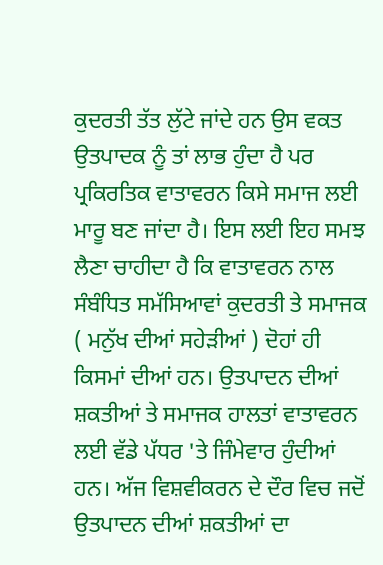ਕੁਦਰਤੀ ਤੱਤ ਲੁੱਟੇ ਜਾਂਦੇ ਹਨ ਉਸ ਵਕਤ ਉਤਪਾਦਕ ਨੂੰ ਤਾਂ ਲਾਭ ਹੁੰਦਾ ਹੈ ਪਰ ਪ੍ਰਕਿਰਤਿਕ ਵਾਤਾਵਰਨ ਕਿਸੇ ਸਮਾਜ ਲਈ ਮਾਰੂ ਬਣ ਜਾਂਦਾ ਹੈ। ਇਸ ਲਈ ਇਹ ਸਮਝ ਲੈਣਾ ਚਾਹੀਦਾ ਹੈ ਕਿ ਵਾਤਾਵਰਨ ਨਾਲ ਸੰਬੰਧਿਤ ਸਮੱਸਿਆਵਾਂ ਕੁਦਰਤੀ ਤੇ ਸਮਾਜਕ ( ਮਨੁੱਖ ਦੀਆਂ ਸਹੇੜੀਆਂ ) ਦੋਹਾਂ ਹੀ ਕਿਸਮਾਂ ਦੀਆਂ ਹਨ। ਉਤਪਾਦਨ ਦੀਆਂ ਸ਼ਕਤੀਆਂ ਤੇ ਸਮਾਜਕ ਹਾਲਤਾਂ ਵਾਤਾਵਰਨ ਲਈ ਵੱਡੇ ਪੱਧਰ 'ਤੇ ਜਿੰਮੇਵਾਰ ਹੁੰਦੀਆਂ ਹਨ। ਅੱਜ ਵਿਸ਼ਵੀਕਰਨ ਦੇ ਦੌਰ ਵਿਚ ਜਦੋਂ ਉਤਪਾਦਨ ਦੀਆਂ ਸ਼ਕਤੀਆਂ ਦਾ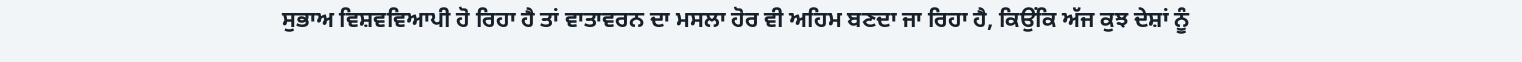ਸੁਭਾਅ ਵਿਸ਼ਵਵਿਆਪੀ ਹੋ ਰਿਹਾ ਹੈ ਤਾਂ ਵਾਤਾਵਰਨ ਦਾ ਮਸਲਾ ਹੋਰ ਵੀ ਅਹਿਮ ਬਣਦਾ ਜਾ ਰਿਹਾ ਹੈ, ਕਿਉਂਕਿ ਅੱਜ ਕੁਝ ਦੇਸ਼ਾਂ ਨੂੰ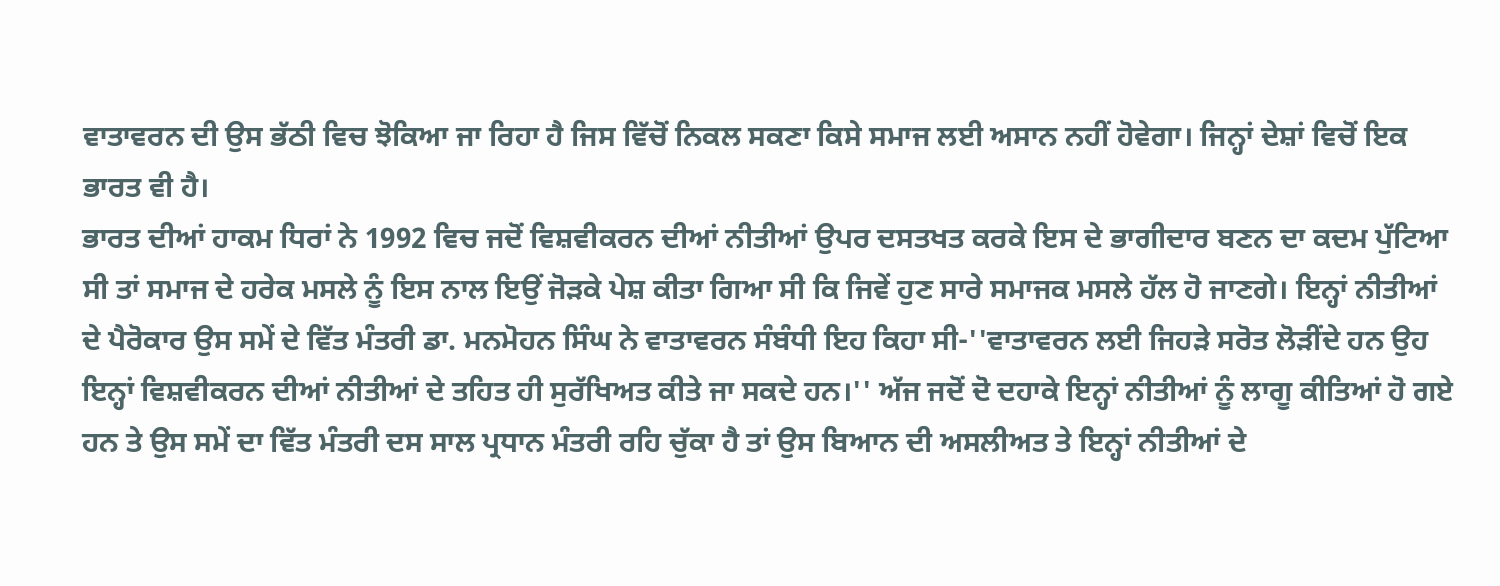ਵਾਤਾਵਰਨ ਦੀ ਉਸ ਭੱਠੀ ਵਿਚ ਝੋਕਿਆ ਜਾ ਰਿਹਾ ਹੈ ਜਿਸ ਵਿੱਚੋਂ ਨਿਕਲ ਸਕਣਾ ਕਿਸੇ ਸਮਾਜ ਲਈ ਅਸਾਨ ਨਹੀਂ ਹੋਵੇਗਾ। ਜਿਨ੍ਹਾਂ ਦੇਸ਼ਾਂ ਵਿਚੋਂ ਇਕ ਭਾਰਤ ਵੀ ਹੈ।
ਭਾਰਤ ਦੀਆਂ ਹਾਕਮ ਧਿਰਾਂ ਨੇ 1992 ਵਿਚ ਜਦੋਂ ਵਿਸ਼ਵੀਕਰਨ ਦੀਆਂ ਨੀਤੀਆਂ ਉਪਰ ਦਸਤਖਤ ਕਰਕੇ ਇਸ ਦੇ ਭਾਗੀਦਾਰ ਬਣਨ ਦਾ ਕਦਮ ਪੁੱਟਿਆ ਸੀ ਤਾਂ ਸਮਾਜ ਦੇ ਹਰੇਕ ਮਸਲੇ ਨੂੰ ਇਸ ਨਾਲ ਇਉਂ ਜੋੜਕੇ ਪੇਸ਼ ਕੀਤਾ ਗਿਆ ਸੀ ਕਿ ਜਿਵੇਂ ਹੁਣ ਸਾਰੇ ਸਮਾਜਕ ਮਸਲੇ ਹੱਲ ਹੋ ਜਾਣਗੇ। ਇਨ੍ਹਾਂ ਨੀਤੀਆਂ ਦੇ ਪੈਰੋਕਾਰ ਉਸ ਸਮੇਂ ਦੇ ਵਿੱਤ ਮੰਤਰੀ ਡਾ. ਮਨਮੋਹਨ ਸਿੰਘ ਨੇ ਵਾਤਾਵਰਨ ਸੰਬੰਧੀ ਇਹ ਕਿਹਾ ਸੀ-''ਵਾਤਾਵਰਨ ਲਈ ਜਿਹੜੇ ਸਰੋਤ ਲੋੜੀਂਦੇ ਹਨ ਉਹ ਇਨ੍ਹਾਂ ਵਿਸ਼ਵੀਕਰਨ ਦੀਆਂ ਨੀਤੀਆਂ ਦੇ ਤਹਿਤ ਹੀ ਸੁਰੱਖਿਅਤ ਕੀਤੇ ਜਾ ਸਕਦੇ ਹਨ।'' ਅੱਜ ਜਦੋਂ ਦੋ ਦਹਾਕੇ ਇਨ੍ਹਾਂ ਨੀਤੀਆਂ ਨੂੰ ਲਾਗੂ ਕੀਤਿਆਂ ਹੋ ਗਏ ਹਨ ਤੇ ਉਸ ਸਮੇਂ ਦਾ ਵਿੱਤ ਮੰਤਰੀ ਦਸ ਸਾਲ ਪ੍ਰਧਾਨ ਮੰਤਰੀ ਰਹਿ ਚੁੱਕਾ ਹੈ ਤਾਂ ਉਸ ਬਿਆਨ ਦੀ ਅਸਲੀਅਤ ਤੇ ਇਨ੍ਹਾਂ ਨੀਤੀਆਂ ਦੇ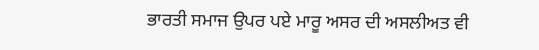ਭਾਰਤੀ ਸਮਾਜ ਉਪਰ ਪਏ ਮਾਰੂ ਅਸਰ ਦੀ ਅਸਲੀਅਤ ਵੀ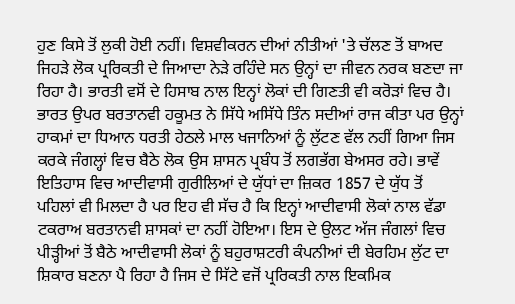ਹੁਣ ਕਿਸੇ ਤੋਂ ਲੁਕੀ ਹੋਈ ਨਹੀਂ। ਵਿਸ਼ਵੀਕਰਨ ਦੀਆਂ ਨੀਤੀਆਂ 'ਤੇ ਚੱਲਣ ਤੋਂ ਬਾਅਦ ਜਿਹੜੇ ਲੋਕ ਪ੍ਰਰਿਕਤੀ ਦੇ ਜਿਆਦਾ ਨੇੜੇ ਰਹਿੰਦੇ ਸਨ ਉਨ੍ਹਾਂ ਦਾ ਜੀਵਨ ਨਰਕ ਬਣਦਾ ਜਾ ਰਿਹਾ ਹੈ। ਭਾਰਤੀ ਵਸੋਂ ਦੇ ਹਿਸਾਬ ਨਾਲ ਇਨ੍ਹਾਂ ਲੋਕਾਂ ਦੀ ਗਿਣਤੀ ਵੀ ਕਰੋੜਾਂ ਵਿਚ ਹੈ। ਭਾਰਤ ਉਪਰ ਬਰਤਾਨਵੀ ਹਕੂਮਤ ਨੇ ਸਿੱਧੇ ਅਸਿੱਧੇ ਤਿੰਨ ਸਦੀਆਂ ਰਾਜ ਕੀਤਾ ਪਰ ਉਨ੍ਹਾਂ ਹਾਕਮਾਂ ਦਾ ਧਿਆਨ ਧਰਤੀ ਹੇਠਲੇ ਮਾਲ ਖਜਾਨਿਆਂ ਨੂੰ ਲੁੱਟਣ ਵੱਲ ਨਹੀਂ ਗਿਆ ਜਿਸ ਕਰਕੇ ਜੰਗਲ੍ਹਾਂ ਵਿਚ ਬੈਠੇ ਲੋਕ ਉਸ ਸ਼ਾਸਨ ਪ੍ਰਬੰਧ ਤੋਂ ਲਗਭੱਗ ਬੇਅਸਰ ਰਹੇ। ਭਾਵੇਂ ਇਤਿਹਾਸ ਵਿਚ ਆਦੀਵਾਸੀ ਗੁਰੀਲਿਆਂ ਦੇ ਯੁੱਧਾਂ ਦਾ ਜ਼ਿਕਰ 1857 ਦੇ ਯੁੱਧ ਤੋਂ ਪਹਿਲਾਂ ਵੀ ਮਿਲਦਾ ਹੈ ਪਰ ਇਹ ਵੀ ਸੱਚ ਹੈ ਕਿ ਇਨ੍ਹਾਂ ਆਦੀਵਾਸੀ ਲੋਕਾਂ ਨਾਲ ਵੱਡਾ ਟਕਰਾਅ ਬਰਤਾਨਵੀ ਸ਼ਾਸਕਾਂ ਦਾ ਨਹੀਂ ਹੋਇਆ। ਇਸ ਦੇ ਉਲਟ ਅੱਜ ਜੰਗਲਾਂ ਵਿਚ ਪੀੜ੍ਹੀਆਂ ਤੋਂ ਬੈਠੇ ਆਦੀਵਾਸੀ ਲੋਕਾਂ ਨੂੰ ਬਹੁਰਾਸ਼ਟਰੀ ਕੰਪਨੀਆਂ ਦੀ ਬੇਰਹਿਮ ਲੁੱਟ ਦਾ ਸ਼ਿਕਾਰ ਬਣਨਾ ਪੈ ਰਿਹਾ ਹੈ ਜਿਸ ਦੇ ਸਿੱਟੇ ਵਜੋਂ ਪ੍ਰਰਿਕਤੀ ਨਾਲ ਇਕਮਿਕ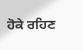ਹੋਕੇ ਰਹਿਣ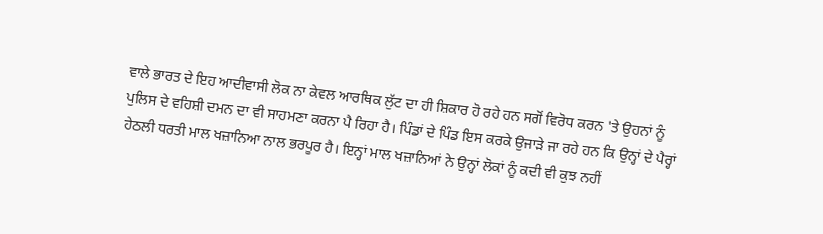ਵਾਲੇ ਭਾਰਤ ਦੇ ਇਹ ਆਦੀਵਾਸੀ ਲੋਕ ਨਾ ਕੇਵਲ ਆਰਥਿਕ ਲੁੱਟ ਦਾ ਹੀ ਸ਼ਿਕਾਰ ਹੋ ਰਹੇ ਹਨ ਸਗੋਂ ਵਿਰੋਧ ਕਰਨ 'ਤੇ ਉਹਨਾਂ ਨੂੰ ਪੁਲਿਸ ਦੇ ਵਹਿਸ਼ੀ ਦਮਨ ਦਾ ਵੀ ਸਾਹਮਣਾ ਕਰਨਾ ਪੈ ਰਿਹਾ ਹੈ। ਪਿੰਡਾਂ ਦੇ ਪਿੰਡ ਇਸ ਕਰਕੇ ਉਜਾੜੇ ਜਾ ਰਹੇ ਹਨ ਕਿ ਉਨ੍ਹਾਂ ਦੇ ਪੈਰ੍ਹਾਂ ਹੇਠਲੀ ਧਰਤੀ ਮਾਲ ਖਜ਼ਾਨਿਆ ਨਾਲ ਭਰਪੂਰ ਹੈ। ਇਨ੍ਹਾਂ ਮਾਲ ਖਜ਼ਾਨਿਆਂ ਨੇ ਉਨ੍ਹਾਂ ਲੋਕਾਂ ਨੂੰ ਕਦੀ ਵੀ ਕੁਝ ਨਹੀਂ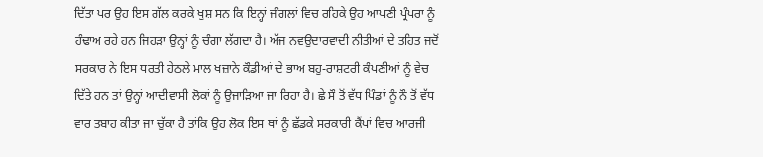ਦਿੱਤਾ ਪਰ ਉਹ ਇਸ ਗੱਲ ਕਰਕੇ ਖੁਸ਼ ਸਨ ਕਿ ਇਨ੍ਹਾਂ ਜੰਗਲਾਂ ਵਿਚ ਰਹਿਕੇ ਉਹ ਆਪਣੀ ਪ੍ਰੰਪਰਾ ਨੂੰ ਹੰਢਾਅ ਰਹੇ ਹਨ ਜਿਹੜਾ ਉਨ੍ਹਾਂ ਨੂੰ ਚੰਗਾ ਲੱਗਦਾ ਹੈ। ਅੱਜ ਨਵਉਦਾਰਵਾਦੀ ਨੀਤੀਆਂ ਦੇ ਤਹਿਤ ਜਦੋਂ ਸਰਕਾਰ ਨੇ ਇਸ ਧਰਤੀ ਹੇਠਲੇ ਮਾਲ ਖਜ਼ਾਨੇ ਕੌਡੀਆਂ ਦੇ ਭਾਅ ਬਹੁ-ਰਾਸ਼ਟਰੀ ਕੰਪਣੀਆਂ ਨੂੰ ਵੇਚ ਦਿੱਤੇ ਹਨ ਤਾਂ ਉਨ੍ਹਾਂ ਆਦੀਵਾਸੀ ਲੋਕਾਂ ਨੂੰ ਉਜਾੜਿਆ ਜਾ ਰਿਹਾ ਹੈ। ਛੇ ਸੌ ਤੋਂ ਵੱਧ ਪਿੰਡਾਂ ਨੂੰ ਨੌ ਤੋਂ ਵੱਧ ਵਾਰ ਤਬਾਹ ਕੀਤਾ ਜਾ ਚੁੱਕਾ ਹੈ ਤਾਂਕਿ ਉਹ ਲੋਕ ਇਸ ਥਾਂ ਨੂੰ ਛੱਡਕੇ ਸਰਕਾਰੀ ਕੈਂਪਾਂ ਵਿਚ ਆਰਜੀ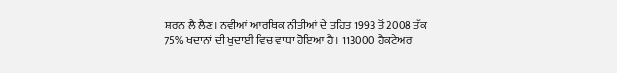ਸ਼ਰਨ ਲੈ ਲੈਣ। ਨਵੀਆਂ ਆਰਥਿਕ ਨੀਤੀਆਂ ਦੇ ਤਹਿਤ 1993 ਤੋਂ 2008 ਤੱਕ 75% ਖਦਾਨਾਂ ਦੀ ਖੁਦਾਈ ਵਿਚ ਵਾਧਾ ਹੋਇਆ ਹੈ। 113000 ਹੈਕਟੇਅਰ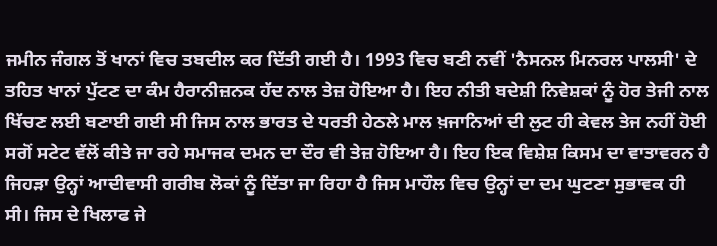ਜਮੀਨ ਜੰਗਲ ਤੋਂ ਖਾਨਾਂ ਵਿਚ ਤਬਦੀਲ ਕਰ ਦਿੱਤੀ ਗਈ ਹੈ। 1993 ਵਿਚ ਬਣੀ ਨਵੀਂ 'ਨੈਸਨਲ ਮਿਨਰਲ ਪਾਲਸੀ' ਦੇ ਤਹਿਤ ਖਾਨਾਂ ਪੁੱਟਣ ਦਾ ਕੰਮ ਹੈਰਾਨੀਜ਼ਨਕ ਹੱਦ ਨਾਲ ਤੇਜ਼ ਹੋਇਆ ਹੈ। ਇਹ ਨੀਤੀ ਬਦੇਸ਼ੀ ਨਿਵੇਸ਼ਕਾਂ ਨੂੰ ਹੋਰ ਤੇਜੀ ਨਾਲ ਖਿੱਚਣ ਲਈ ਬਣਾਈ ਗਈ ਸੀ ਜਿਸ ਨਾਲ ਭਾਰਤ ਦੇ ਧਰਤੀ ਹੇਠਲੇ ਮਾਲ ਖ਼ਜਾਨਿਆਂ ਦੀ ਲੁਟ ਹੀ ਕੇਵਲ ਤੇਜ ਨਹੀਂ ਹੋਈ ਸਗੋਂ ਸਟੇਟ ਵੱਲੋਂ ਕੀਤੇ ਜਾ ਰਹੇ ਸਮਾਜਕ ਦਮਨ ਦਾ ਦੌਰ ਵੀ ਤੇਜ਼ ਹੋਇਆ ਹੈ। ਇਹ ਇਕ ਵਿਸ਼ੇਸ਼ ਕਿਸਮ ਦਾ ਵਾਤਾਵਰਨ ਹੈ ਜਿਹੜਾ ਉਨ੍ਹਾਂ ਆਦੀਵਾਸੀ ਗਰੀਬ ਲੋਕਾਂ ਨੂੰ ਦਿੱਤਾ ਜਾ ਰਿਹਾ ਹੈ ਜਿਸ ਮਾਹੌਲ ਵਿਚ ਉਨ੍ਹਾਂ ਦਾ ਦਮ ਘੁਟਣਾ ਸੁਭਾਵਕ ਹੀ ਸੀ। ਜਿਸ ਦੇ ਖਿਲਾਫ ਜੇ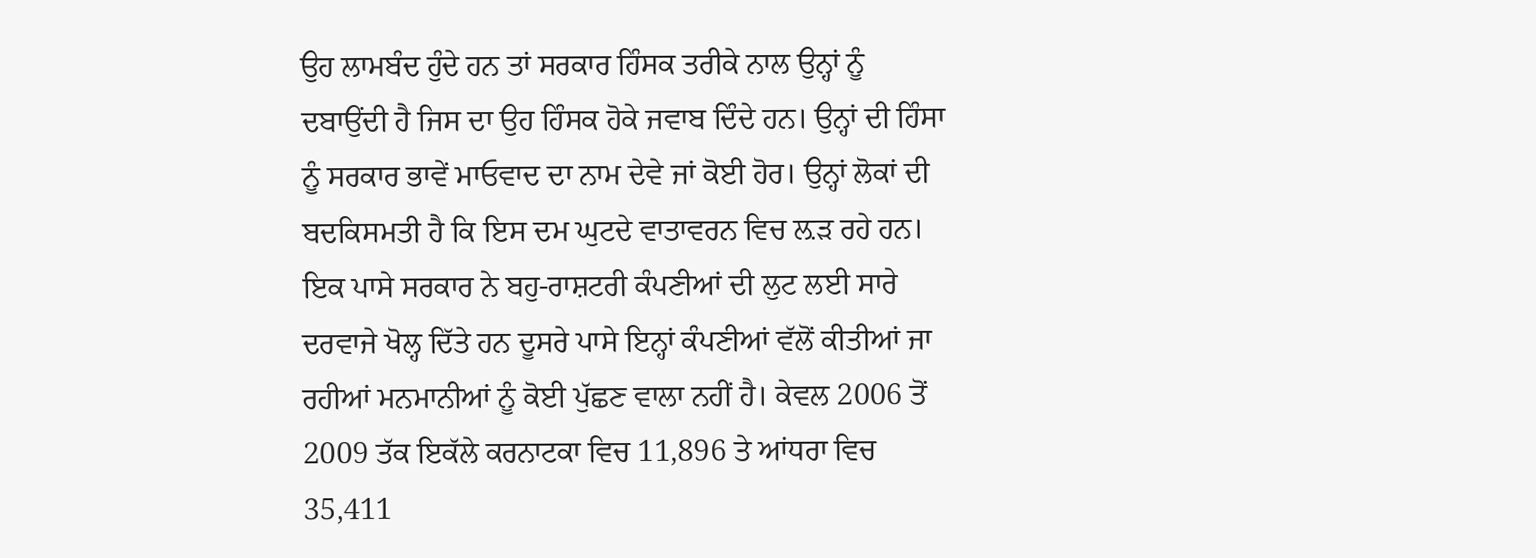ਉਹ ਲਾਮਬੰਦ ਹੁੰਦੇ ਹਨ ਤਾਂ ਸਰਕਾਰ ਹਿੰਸਕ ਤਰੀਕੇ ਨਾਲ ਉਨ੍ਹਾਂ ਨੂੰ ਦਬਾਉਂਦੀ ਹੈ ਜਿਸ ਦਾ ਉਹ ਹਿੰਸਕ ਹੋਕੇ ਜਵਾਬ ਦਿੰਦੇ ਹਨ। ਉਨ੍ਹਾਂ ਦੀ ਹਿੰਸਾ ਨੂੰ ਸਰਕਾਰ ਭਾਵੇਂ ਮਾਓਵਾਦ ਦਾ ਨਾਮ ਦੇਵੇ ਜਾਂ ਕੋਈ ਹੋਰ। ਉਨ੍ਹਾਂ ਲੋਕਾਂ ਦੀ ਬਦਕਿਸਮਤੀ ਹੈ ਕਿ ਇਸ ਦਮ ਘੁਟਦੇ ਵਾਤਾਵਰਨ ਵਿਚ ਲ਼ੜ ਰਹੇ ਹਨ। ਇਕ ਪਾਸੇ ਸਰਕਾਰ ਨੇ ਬਹੁ-ਰਾਸ਼ਟਰੀ ਕੰਪਣੀਆਂ ਦੀ ਲੁਟ ਲਈ ਸਾਰੇ ਦਰਵਾਜੇ ਖੋਲ੍ਹ ਦਿੱਤੇ ਹਨ ਦੂਸਰੇ ਪਾਸੇ ਇਨ੍ਹਾਂ ਕੰਪਣੀਆਂ ਵੱਲੋਂ ਕੀਤੀਆਂ ਜਾ ਰਹੀਆਂ ਮਨਮਾਨੀਆਂ ਨੂੰ ਕੋਈ ਪੁੱਛਣ ਵਾਲਾ ਨਹੀਂ ਹੈ। ਕੇਵਲ 2006 ਤੋਂ 2009 ਤੱਕ ਇਕੱਲੇ ਕਰਨਾਟਕਾ ਵਿਚ 11,896 ਤੇ ਆਂਧਰਾ ਵਿਚ 35,411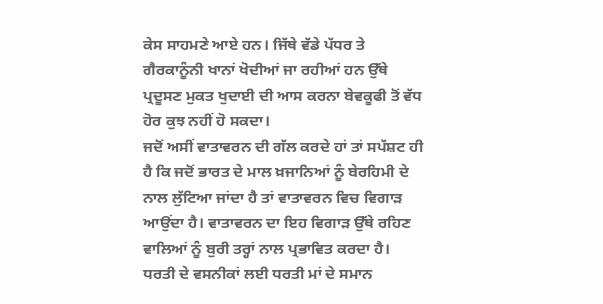ਕੇਸ ਸਾਹਮਣੇ ਆਏ ਹਨ। ਜਿੱਥੇ ਵੱਡੇ ਪੱਧਰ ਤੇ ਗੈਰਕਾਨੂੰਨੀ ਖਾਨਾਂ ਖੋਦੀਆਂ ਜਾ ਰਹੀਆਂ ਹਨ ਉੱਥੇ ਪ੍ਰਦੂਸਣ ਮੁਕਤ ਖੁਦਾਈ ਦੀ ਆਸ ਕਰਨਾ ਬੇਵਕੂਫੀ ਤੋਂ ਵੱਧ ਹੋਰ ਕੁਝ ਨਹੀਂ ਹੋ ਸਕਦਾ।
ਜਦੋਂ ਅਸੀਂ ਵਾਤਾਵਰਨ ਦੀ ਗੱਲ ਕਰਦੇ ਹਾਂ ਤਾਂ ਸਪੱਸ਼ਟ ਹੀ ਹੈ ਕਿ ਜਦੋਂ ਭਾਰਤ ਦੇ ਮਾਲ ਖ਼ਜਾਨਿਆਂ ਨੂੰ ਬੇਰਹਿਮੀ ਦੇ ਨਾਲ ਲੁੱਟਿਆ ਜਾਂਦਾ ਹੈ ਤਾਂ ਵਾਤਾਵਰਨ ਵਿਚ ਵਿਗਾੜ ਆਉਂਦਾ ਹੈ। ਵਾਤਾਵਰਨ ਦਾ ਇਹ ਵਿਗਾੜ ਉੱਥੇ ਰਹਿਣ ਵਾਲਿਆਂ ਨੂੰ ਬੁਰੀ ਤਰ੍ਹਾਂ ਨਾਲ ਪ੍ਰਭਾਵਿਤ ਕਰਦਾ ਹੈ। ਧਰਤੀ ਦੇ ਵਸਨੀਕਾਂ ਲਈ ਧਰਤੀ ਮਾਂ ਦੇ ਸਮਾਨ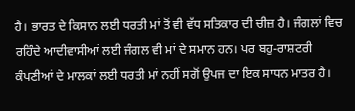ਹੈ। ਭਾਰਤ ਦੇ ਕਿਸਾਨ ਲਈ ਧਰਤੀ ਮਾਂ ਤੋਂ ਵੀ ਵੱਧ ਸਤਿਕਾਰ ਦੀ ਚੀਜ਼ ਹੈ। ਜੰਗਲਾਂ ਵਿਚ ਰਹਿੰਦੇ ਆਦੀਵਾਸੀਆਂ ਲਈ ਜੰਗਲ ਵੀ ਮਾਂ ਦੇ ਸਮਾਨ ਹਨ। ਪਰ ਬਹੁ-ਰਾਸ਼ਟਰੀ ਕੰਪਣੀਆਂ ਦੇ ਮਾਲਕਾਂ ਲਈ ਧਰਤੀ ਮਾਂ ਨਹੀਂ ਸਗੋਂ ਉਪਜ ਦਾ ਇਕ ਸਾਧਨ ਮਾਤਰ ਹੈ।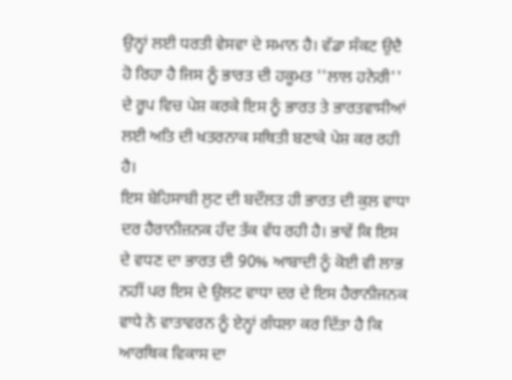ਉਨ੍ਹਾਂ ਲਈ ਧਰਤੀ ਵੇਸਵਾ ਦੇ ਸਮਾਨ ਹੈ। ਵੱਡਾ ਸੰਕਟ ਉਦੈ ਹੋ ਰਿਹਾ ਹੈ ਜਿਸ ਨੂੰ ਭਾਰਤ ਦੀ ਹਕੂਮਤ ''ਲਾਲ ਹਨੇਰੀ'' ਦੇ ਰੂਪ ਵਿਚ ਪੇਸ਼ ਕਰਕੇ ਇਸ ਨੂੰ ਭਾਰਤ ਤੇ ਭਾਰਤਵਾਸੀਆਂ ਲਈ ਅਤਿ ਦੀ ਖਤਰਨਾਕ ਸਥਿਤੀ ਬਣਾਕੇ ਪੇਸ਼ ਕਰ ਰਹੀ ਹੈ।
ਇਸ ਬੇਹਿਸਾਬੀ ਲੁਟ ਦੀ ਬਦੌਲਤ ਹੀ ਭਾਰਤ ਦੀ ਕੁਲ ਵਾਧਾ ਦਰ ਹੈਰਾਨੀਜ਼ਨਕ ਹੱਦ ਤੱਕ ਵੱਧ ਰਹੀ ਹੈ। ਭਾਵੇਂ ਕਿ ਇਸ ਦੇ ਵਧਣ ਦਾ ਭਾਰਤ ਦੀ 90% ਆਬਾਦੀ ਨੂੰ ਕੋਈ ਵੀ ਲਾਭ ਨਹੀਂ ਪਰ ਇਸ ਦੇ ਉਲਟ ਵਾਧਾ ਦਰ ਦੇ ਇਸ ਹੈਰਾਨੀਜਨਕ ਵਾਧੇ ਨੇ ਵਾਤਾਵਰਨ ਨੂੰ ਏਨ੍ਹਾਂ ਗੰਧਲਾ ਕਰ ਦਿੱਤਾ ਹੈ ਕਿ ਆਰਥਿਕ ਵਿਕਾਸ ਦਾ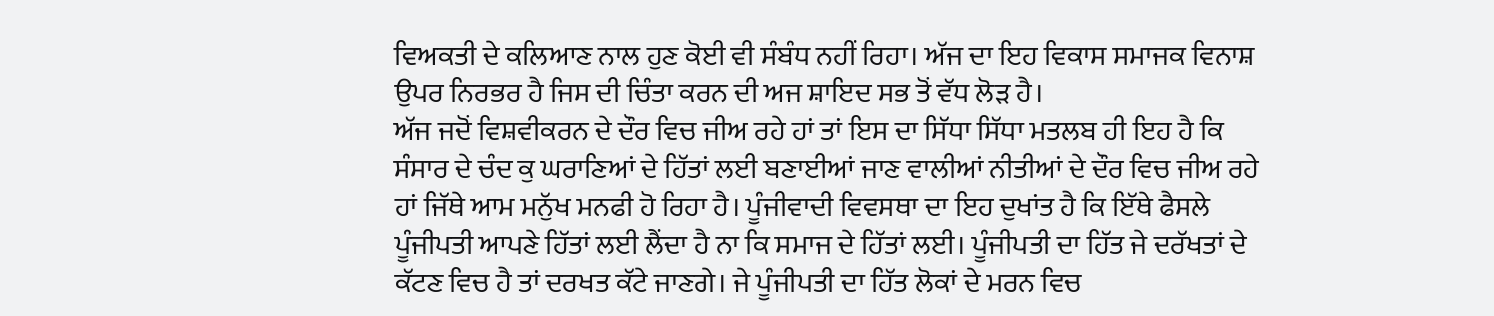ਵਿਅਕਤੀ ਦੇ ਕਲਿਆਣ ਨਾਲ ਹੁਣ ਕੋਈ ਵੀ ਸੰਬੰਧ ਨਹੀਂ ਰਿਹਾ। ਅੱਜ ਦਾ ਇਹ ਵਿਕਾਸ ਸਮਾਜਕ ਵਿਨਾਸ਼ ਉਪਰ ਨਿਰਭਰ ਹੈ ਜਿਸ ਦੀ ਚਿੰਤਾ ਕਰਨ ਦੀ ਅਜ ਸ਼ਾਇਦ ਸਭ ਤੋਂ ਵੱਧ ਲੋੜ ਹੈ।
ਅੱਜ ਜਦੋਂ ਵਿਸ਼ਵੀਕਰਨ ਦੇ ਦੌਰ ਵਿਚ ਜੀਅ ਰਹੇ ਹਾਂ ਤਾਂ ਇਸ ਦਾ ਸਿੱਧਾ ਸਿੱਧਾ ਮਤਲਬ ਹੀ ਇਹ ਹੈ ਕਿ ਸੰਸਾਰ ਦੇ ਚੰਦ ਕੁ ਘਰਾਣਿਆਂ ਦੇ ਹਿੱਤਾਂ ਲਈ ਬਣਾਈਆਂ ਜਾਣ ਵਾਲੀਆਂ ਨੀਤੀਆਂ ਦੇ ਦੌਰ ਵਿਚ ਜੀਅ ਰਹੇ ਹਾਂ ਜਿੱਥੇ ਆਮ ਮਨੁੱਖ ਮਨਫੀ ਹੋ ਰਿਹਾ ਹੈ। ਪੂੰਜੀਵਾਦੀ ਵਿਵਸਥਾ ਦਾ ਇਹ ਦੁਖਾਂਤ ਹੈ ਕਿ ਇੱਥੇ ਫੈਸਲੇ ਪੂੰਜੀਪਤੀ ਆਪਣੇ ਹਿੱਤਾਂ ਲਈ ਲੈਂਦਾ ਹੈ ਨਾ ਕਿ ਸਮਾਜ ਦੇ ਹਿੱਤਾਂ ਲਈ। ਪੂੰਜੀਪਤੀ ਦਾ ਹਿੱਤ ਜੇ ਦਰੱਖਤਾਂ ਦੇ ਕੱਟਣ ਵਿਚ ਹੈ ਤਾਂ ਦਰਖਤ ਕੱਟੇ ਜਾਣਗੇ। ਜੇ ਪੂੰਜੀਪਤੀ ਦਾ ਹਿੱਤ ਲੋਕਾਂ ਦੇ ਮਰਨ ਵਿਚ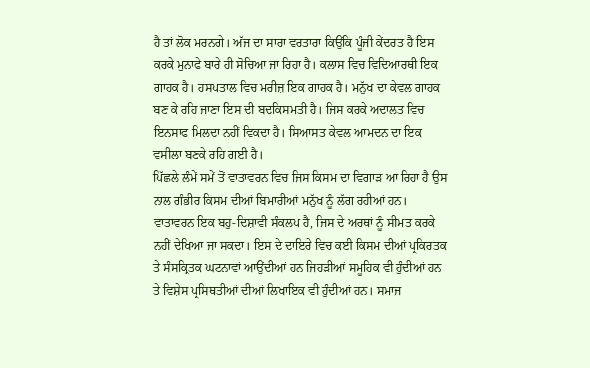ਹੈ ਤਾਂ ਲੋਕ ਮਰਨਗੇ। ਅੱਜ ਦਾ ਸਾਰਾ ਵਰਤਾਰਾ ਕਿਉਂਕਿ ਪੂੰਜੀ ਕੇਂਦਰਤ ਹੈ ਇਸ ਕਰਕੇ ਮੁਨਾਫੇ ਬਾਰੇ ਹੀ ਸੋਚਿਆ ਜਾ ਰਿਹਾ ਹੈ। ਕਲਾਸ ਵਿਚ ਵਿਦਿਆਰਥੀ ਇਕ ਗਾਹਕ ਹੈ। ਹਸਪਤਾਲ ਵਿਚ ਮਰੀਜ਼ ਇਕ ਗਾਹਕ ਹੈ। ਮਨੁੱਖ ਦਾ ਕੇਵਲ ਗਾਹਕ ਬਣ ਕੇ ਰਹਿ ਜਾਣਾ ਇਸ ਦੀ ਬਦਕਿਸਮਤੀ ਹੈ। ਜਿਸ ਕਰਕੇ ਅਦਾਲਤ ਵਿਚ ਇਨਸਾਫ ਮਿਲਦਾ ਨਹੀਂ ਵਿਕਦਾ ਹੈ। ਸਿਆਸਤ ਕੇਵਲ ਆਮਦਨ ਦਾ ਇਕ ਵਸੀਲਾ ਬਣਕੇ ਰਹਿ ਗਈ ਹੈ।
ਪਿੱਛਲੇ ਲੰਮੇਂ ਸਮੇਂ ਤੋਂ ਵਾਤਾਵਰਨ ਵਿਚ ਜਿਸ ਕਿਸਮ ਦਾ ਵਿਗਾੜ ਆ ਰਿਹਾ ਹੈ ਉਸ ਨਾਲ ਗੰਭੀਰ ਕਿਸਮ ਦੀਆਂ ਬਿਮਾਰੀਆਂ ਮਨੁੱਖ ਨੂੰ ਲੱਗ ਰਹੀਆਂ ਹਨ। ਵਾਤਾਵਰਨ ਇਕ ਬਹੁ-ਦਿਸ਼ਾਵੀ ਸੰਕਲਪ ਹੈ, ਜਿਸ ਦੇ ਅਰਥਾਂ ਨੂੰ ਸੀਮਤ ਕਰਕੇ ਨਹੀਂ ਦੇਖਿਆ ਜਾ ਸਕਦਾ। ਇਸ ਦੇ ਦਾਇਰੇ ਵਿਚ ਕਈ ਕਿਸਮ ਦੀਆਂ ਪ੍ਰਕਿਰਤਕ ਤੇ ਸੰਸਕ੍ਰਿਤਕ ਘਟਨਾਵਾਂ ਆਉਂਦੀਆਂ ਹਨ ਜਿਹੜੀਆਂ ਸਮੂਹਿਕ ਵੀ ਹੁੰਦੀਆਂ ਹਨ ਤੇ ਵਿਸ਼ੇਸ ਪ੍ਰਸਿਥਤੀਆਂ ਦੀਆਂ ਲਿਖਾਇਕ ਵੀ ਹੁੰਦੀਆਂ ਹਨ। ਸਮਾਜ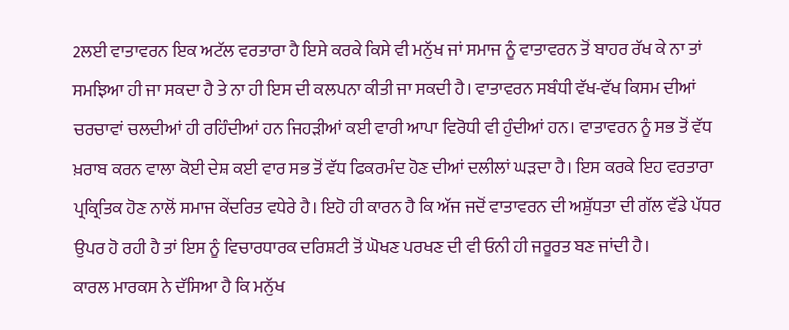2ਲਈ ਵਾਤਾਵਰਨ ਇਕ ਅਟੱਲ ਵਰਤਾਰਾ ਹੈ ਇਸੇ ਕਰਕੇ ਕਿਸੇ ਵੀ ਮਨੁੱਖ ਜਾਂ ਸਮਾਜ ਨੂੰ ਵਾਤਾਵਰਨ ਤੋਂ ਬਾਹਰ ਰੱਖ ਕੇ ਨਾ ਤਾਂ ਸਮਝਿਆ ਹੀ ਜਾ ਸਕਦਾ ਹੈ ਤੇ ਨਾ ਹੀ ਇਸ ਦੀ ਕਲਪਨਾ ਕੀਤੀ ਜਾ ਸਕਦੀ ਹੈ। ਵਾਤਾਵਰਨ ਸਬੰਧੀ ਵੱਖ-ਵੱਖ ਕਿਸਮ ਦੀਆਂ ਚਰਚਾਵਾਂ ਚਲਦੀਆਂ ਹੀ ਰਹਿੰਦੀਆਂ ਹਨ ਜਿਹੜੀਆਂ ਕਈ ਵਾਰੀ ਆਪਾ ਵਿਰੋਧੀ ਵੀ ਹੁੰਦੀਆਂ ਹਨ। ਵਾਤਾਵਰਨ ਨੂੰ ਸਭ ਤੋਂ ਵੱਧ ਖ਼ਰਾਬ ਕਰਨ ਵਾਲਾ ਕੋਈ ਦੇਸ਼ ਕਈ ਵਾਰ ਸਭ ਤੋਂ ਵੱਧ ਫਿਕਰਮੰਦ ਹੋਣ ਦੀਆਂ ਦਲੀਲਾਂ ਘੜਦਾ ਹੈ। ਇਸ ਕਰਕੇ ਇਹ ਵਰਤਾਰਾ ਪ੍ਰਕ੍ਰਿਤਿਕ ਹੋਣ ਨਾਲੋਂ ਸਮਾਜ ਕੇਂਦਰਿਤ ਵਧੇਰੇ ਹੈ। ਇਹੋ ਹੀ ਕਾਰਨ ਹੈ ਕਿ ਅੱਜ ਜਦੋਂ ਵਾਤਾਵਰਨ ਦੀ ਅਸ਼ੁੱਧਤਾ ਦੀ ਗੱਲ ਵੱਡੇ ਪੱਧਰ ਉਪਰ ਹੋ ਰਹੀ ਹੈ ਤਾਂ ਇਸ ਨੂੰ ਵਿਚਾਰਧਾਰਕ ਦਰਿਸ਼ਟੀ ਤੋਂ ਘੋਖਣ ਪਰਖਣ ਦੀ ਵੀ ਓਨੀ ਹੀ ਜਰੂਰਤ ਬਣ ਜਾਂਦੀ ਹੈ।
ਕਾਰਲ ਮਾਰਕਸ ਨੇ ਦੱਸਿਆ ਹੈ ਕਿ ਮਨੁੱਖ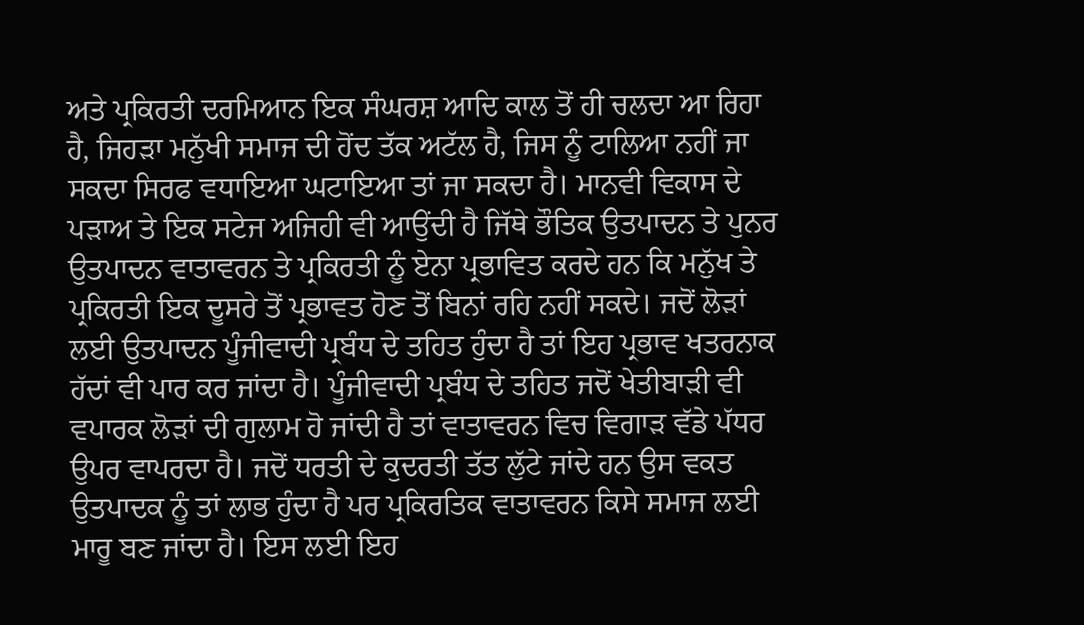ਅਤੇ ਪ੍ਰਕਿਰਤੀ ਦਰਮਿਆਨ ਇਕ ਸੰਘਰਸ਼ ਆਦਿ ਕਾਲ ਤੋਂ ਹੀ ਚਲਦਾ ਆ ਰਿਹਾ ਹੈ, ਜਿਹੜਾ ਮਨੁੱਖੀ ਸਮਾਜ ਦੀ ਹੋਂਦ ਤੱਕ ਅਟੱਲ ਹੈ, ਜਿਸ ਨੂੰ ਟਾਲਿਆ ਨਹੀਂ ਜਾ ਸਕਦਾ ਸਿਰਫ ਵਧਾਇਆ ਘਟਾਇਆ ਤਾਂ ਜਾ ਸਕਦਾ ਹੈ। ਮਾਨਵੀ ਵਿਕਾਸ ਦੇ ਪੜਾਅ ਤੇ ਇਕ ਸਟੇਜ ਅਜਿਹੀ ਵੀ ਆਉਂਦੀ ਹੈ ਜਿੱਥੇ ਭੌਤਿਕ ਉਤਪਾਦਨ ਤੇ ਪੁਨਰ ਉਤਪਾਦਨ ਵਾਤਾਵਰਨ ਤੇ ਪ੍ਰਕਿਰਤੀ ਨੂੰ ਏਨਾ ਪ੍ਰਭਾਵਿਤ ਕਰਦੇ ਹਨ ਕਿ ਮਨੁੱਖ ਤੇ ਪ੍ਰਕਿਰਤੀ ਇਕ ਦੂਸਰੇ ਤੋਂ ਪ੍ਰਭਾਵਤ ਹੋਣ ਤੋਂ ਬਿਨਾਂ ਰਹਿ ਨਹੀਂ ਸਕਦੇ। ਜਦੋਂ ਲੋੜਾਂ ਲਈ ਉਤਪਾਦਨ ਪੂੰਜੀਵਾਦੀ ਪ੍ਰਬੰਧ ਦੇ ਤਹਿਤ ਹੁੰਦਾ ਹੈ ਤਾਂ ਇਹ ਪ੍ਰਭਾਵ ਖਤਰਨਾਕ ਹੱਦਾਂ ਵੀ ਪਾਰ ਕਰ ਜਾਂਦਾ ਹੈ। ਪੂੰਜੀਵਾਦੀ ਪ੍ਰਬੰਧ ਦੇ ਤਹਿਤ ਜਦੋਂ ਖੇਤੀਬਾੜੀ ਵੀ ਵਪਾਰਕ ਲੋੜਾਂ ਦੀ ਗੁਲਾਮ ਹੋ ਜਾਂਦੀ ਹੈ ਤਾਂ ਵਾਤਾਵਰਨ ਵਿਚ ਵਿਗਾੜ ਵੱਡੇ ਪੱਧਰ ਉਪਰ ਵਾਪਰਦਾ ਹੈ। ਜਦੋਂ ਧਰਤੀ ਦੇ ਕੁਦਰਤੀ ਤੱਤ ਲੁੱਟੇ ਜਾਂਦੇ ਹਨ ਉਸ ਵਕਤ ਉਤਪਾਦਕ ਨੂੰ ਤਾਂ ਲਾਭ ਹੁੰਦਾ ਹੈ ਪਰ ਪ੍ਰਕਿਰਤਿਕ ਵਾਤਾਵਰਨ ਕਿਸੇ ਸਮਾਜ ਲਈ ਮਾਰੂ ਬਣ ਜਾਂਦਾ ਹੈ। ਇਸ ਲਈ ਇਹ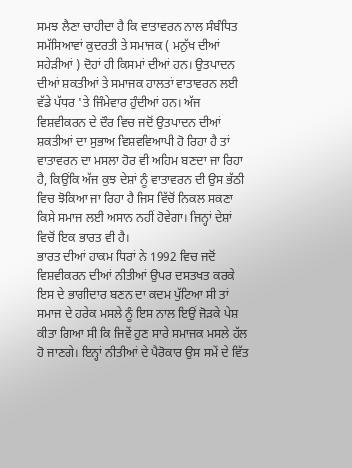ਸਮਝ ਲੈਣਾ ਚਾਹੀਦਾ ਹੈ ਕਿ ਵਾਤਾਵਰਨ ਨਾਲ ਸੰਬੰਧਿਤ ਸਮੱਸਿਆਵਾਂ ਕੁਦਰਤੀ ਤੇ ਸਮਾਜਕ ( ਮਨੁੱਖ ਦੀਆਂ ਸਹੇੜੀਆਂ ) ਦੋਹਾਂ ਹੀ ਕਿਸਮਾਂ ਦੀਆਂ ਹਨ। ਉਤਪਾਦਨ ਦੀਆਂ ਸ਼ਕਤੀਆਂ ਤੇ ਸਮਾਜਕ ਹਾਲਤਾਂ ਵਾਤਾਵਰਨ ਲਈ ਵੱਡੇ ਪੱਧਰ 'ਤੇ ਜਿੰਮੇਵਾਰ ਹੁੰਦੀਆਂ ਹਨ। ਅੱਜ ਵਿਸ਼ਵੀਕਰਨ ਦੇ ਦੌਰ ਵਿਚ ਜਦੋਂ ਉਤਪਾਦਨ ਦੀਆਂ ਸ਼ਕਤੀਆਂ ਦਾ ਸੁਭਾਅ ਵਿਸ਼ਵਵਿਆਪੀ ਹੋ ਰਿਹਾ ਹੈ ਤਾਂ ਵਾਤਾਵਰਨ ਦਾ ਮਸਲਾ ਹੋਰ ਵੀ ਅਹਿਮ ਬਣਦਾ ਜਾ ਰਿਹਾ ਹੈ, ਕਿਉਂਕਿ ਅੱਜ ਕੁਝ ਦੇਸ਼ਾਂ ਨੂੰ ਵਾਤਾਵਰਨ ਦੀ ਉਸ ਭੱਠੀ ਵਿਚ ਝੋਕਿਆ ਜਾ ਰਿਹਾ ਹੈ ਜਿਸ ਵਿੱਚੋਂ ਨਿਕਲ ਸਕਣਾ ਕਿਸੇ ਸਮਾਜ ਲਈ ਅਸਾਨ ਨਹੀਂ ਹੋਵੇਗਾ। ਜਿਨ੍ਹਾਂ ਦੇਸ਼ਾਂ ਵਿਚੋਂ ਇਕ ਭਾਰਤ ਵੀ ਹੈ।
ਭਾਰਤ ਦੀਆਂ ਹਾਕਮ ਧਿਰਾਂ ਨੇ 1992 ਵਿਚ ਜਦੋਂ ਵਿਸ਼ਵੀਕਰਨ ਦੀਆਂ ਨੀਤੀਆਂ ਉਪਰ ਦਸਤਖਤ ਕਰਕੇ ਇਸ ਦੇ ਭਾਗੀਦਾਰ ਬਣਨ ਦਾ ਕਦਮ ਪੁੱਟਿਆ ਸੀ ਤਾਂ ਸਮਾਜ ਦੇ ਹਰੇਕ ਮਸਲੇ ਨੂੰ ਇਸ ਨਾਲ ਇਉਂ ਜੋੜਕੇ ਪੇਸ਼ ਕੀਤਾ ਗਿਆ ਸੀ ਕਿ ਜਿਵੇਂ ਹੁਣ ਸਾਰੇ ਸਮਾਜਕ ਮਸਲੇ ਹੱਲ ਹੋ ਜਾਣਗੇ। ਇਨ੍ਹਾਂ ਨੀਤੀਆਂ ਦੇ ਪੈਰੋਕਾਰ ਉਸ ਸਮੇਂ ਦੇ ਵਿੱਤ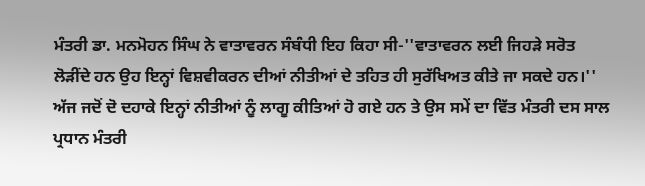ਮੰਤਰੀ ਡਾ. ਮਨਮੋਹਨ ਸਿੰਘ ਨੇ ਵਾਤਾਵਰਨ ਸੰਬੰਧੀ ਇਹ ਕਿਹਾ ਸੀ-''ਵਾਤਾਵਰਨ ਲਈ ਜਿਹੜੇ ਸਰੋਤ ਲੋੜੀਂਦੇ ਹਨ ਉਹ ਇਨ੍ਹਾਂ ਵਿਸ਼ਵੀਕਰਨ ਦੀਆਂ ਨੀਤੀਆਂ ਦੇ ਤਹਿਤ ਹੀ ਸੁਰੱਖਿਅਤ ਕੀਤੇ ਜਾ ਸਕਦੇ ਹਨ।'' ਅੱਜ ਜਦੋਂ ਦੋ ਦਹਾਕੇ ਇਨ੍ਹਾਂ ਨੀਤੀਆਂ ਨੂੰ ਲਾਗੂ ਕੀਤਿਆਂ ਹੋ ਗਏ ਹਨ ਤੇ ਉਸ ਸਮੇਂ ਦਾ ਵਿੱਤ ਮੰਤਰੀ ਦਸ ਸਾਲ ਪ੍ਰਧਾਨ ਮੰਤਰੀ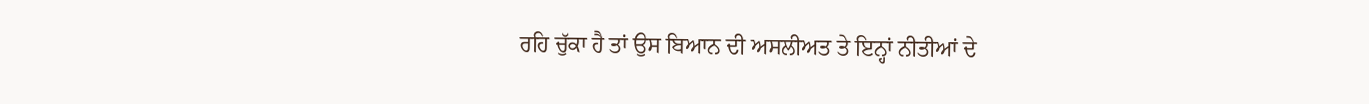ਰਹਿ ਚੁੱਕਾ ਹੈ ਤਾਂ ਉਸ ਬਿਆਨ ਦੀ ਅਸਲੀਅਤ ਤੇ ਇਨ੍ਹਾਂ ਨੀਤੀਆਂ ਦੇ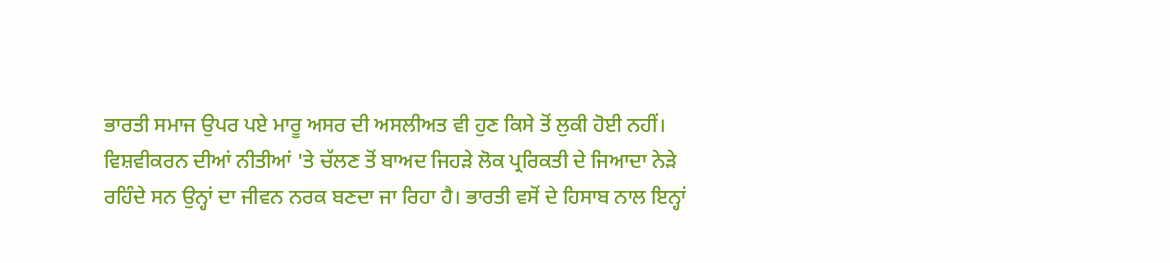ਭਾਰਤੀ ਸਮਾਜ ਉਪਰ ਪਏ ਮਾਰੂ ਅਸਰ ਦੀ ਅਸਲੀਅਤ ਵੀ ਹੁਣ ਕਿਸੇ ਤੋਂ ਲੁਕੀ ਹੋਈ ਨਹੀਂ। ਵਿਸ਼ਵੀਕਰਨ ਦੀਆਂ ਨੀਤੀਆਂ 'ਤੇ ਚੱਲਣ ਤੋਂ ਬਾਅਦ ਜਿਹੜੇ ਲੋਕ ਪ੍ਰਰਿਕਤੀ ਦੇ ਜਿਆਦਾ ਨੇੜੇ ਰਹਿੰਦੇ ਸਨ ਉਨ੍ਹਾਂ ਦਾ ਜੀਵਨ ਨਰਕ ਬਣਦਾ ਜਾ ਰਿਹਾ ਹੈ। ਭਾਰਤੀ ਵਸੋਂ ਦੇ ਹਿਸਾਬ ਨਾਲ ਇਨ੍ਹਾਂ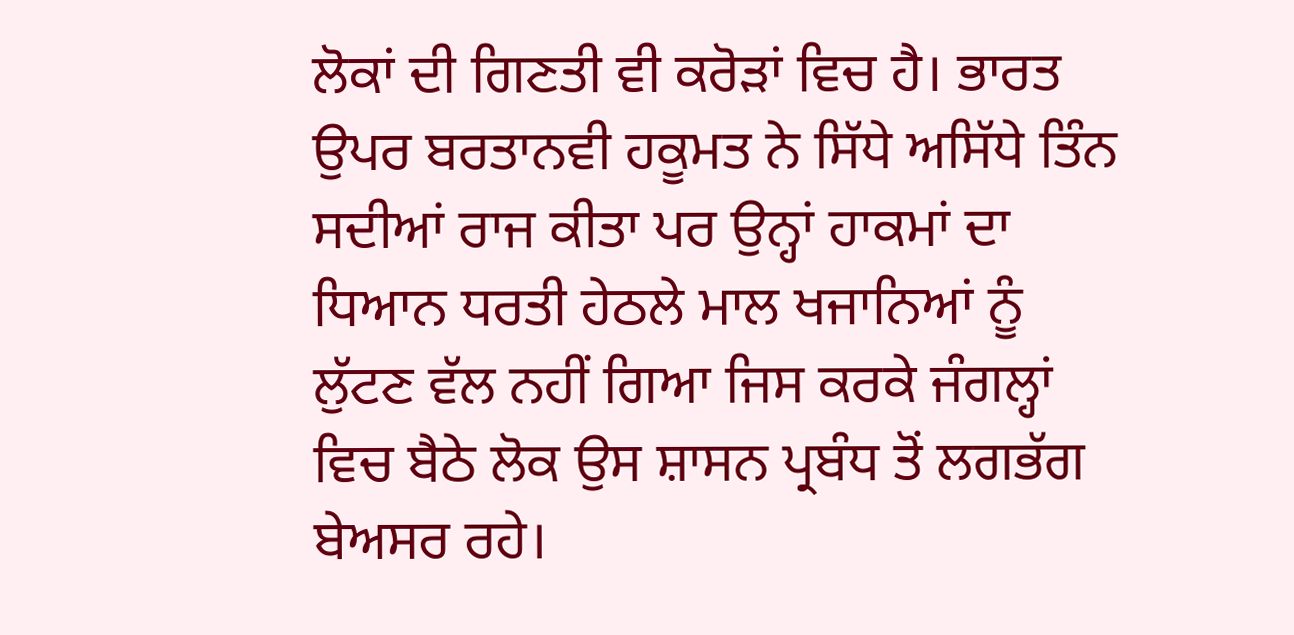ਲੋਕਾਂ ਦੀ ਗਿਣਤੀ ਵੀ ਕਰੋੜਾਂ ਵਿਚ ਹੈ। ਭਾਰਤ ਉਪਰ ਬਰਤਾਨਵੀ ਹਕੂਮਤ ਨੇ ਸਿੱਧੇ ਅਸਿੱਧੇ ਤਿੰਨ ਸਦੀਆਂ ਰਾਜ ਕੀਤਾ ਪਰ ਉਨ੍ਹਾਂ ਹਾਕਮਾਂ ਦਾ ਧਿਆਨ ਧਰਤੀ ਹੇਠਲੇ ਮਾਲ ਖਜਾਨਿਆਂ ਨੂੰ ਲੁੱਟਣ ਵੱਲ ਨਹੀਂ ਗਿਆ ਜਿਸ ਕਰਕੇ ਜੰਗਲ੍ਹਾਂ ਵਿਚ ਬੈਠੇ ਲੋਕ ਉਸ ਸ਼ਾਸਨ ਪ੍ਰਬੰਧ ਤੋਂ ਲਗਭੱਗ ਬੇਅਸਰ ਰਹੇ।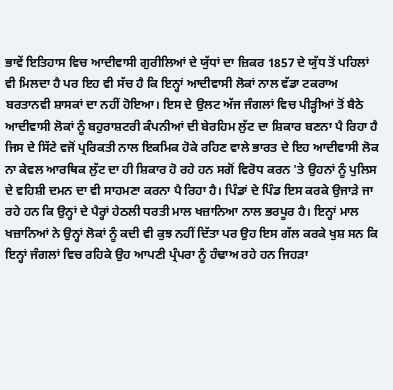ਭਾਵੇਂ ਇਤਿਹਾਸ ਵਿਚ ਆਦੀਵਾਸੀ ਗੁਰੀਲਿਆਂ ਦੇ ਯੁੱਧਾਂ ਦਾ ਜ਼ਿਕਰ 1857 ਦੇ ਯੁੱਧ ਤੋਂ ਪਹਿਲਾਂ ਵੀ ਮਿਲਦਾ ਹੈ ਪਰ ਇਹ ਵੀ ਸੱਚ ਹੈ ਕਿ ਇਨ੍ਹਾਂ ਆਦੀਵਾਸੀ ਲੋਕਾਂ ਨਾਲ ਵੱਡਾ ਟਕਰਾਅ ਬਰਤਾਨਵੀ ਸ਼ਾਸਕਾਂ ਦਾ ਨਹੀਂ ਹੋਇਆ। ਇਸ ਦੇ ਉਲਟ ਅੱਜ ਜੰਗਲਾਂ ਵਿਚ ਪੀੜ੍ਹੀਆਂ ਤੋਂ ਬੈਠੇ ਆਦੀਵਾਸੀ ਲੋਕਾਂ ਨੂੰ ਬਹੁਰਾਸ਼ਟਰੀ ਕੰਪਨੀਆਂ ਦੀ ਬੇਰਹਿਮ ਲੁੱਟ ਦਾ ਸ਼ਿਕਾਰ ਬਣਨਾ ਪੈ ਰਿਹਾ ਹੈ ਜਿਸ ਦੇ ਸਿੱਟੇ ਵਜੋਂ ਪ੍ਰਰਿਕਤੀ ਨਾਲ ਇਕਮਿਕ ਹੋਕੇ ਰਹਿਣ ਵਾਲੇ ਭਾਰਤ ਦੇ ਇਹ ਆਦੀਵਾਸੀ ਲੋਕ ਨਾ ਕੇਵਲ ਆਰਥਿਕ ਲੁੱਟ ਦਾ ਹੀ ਸ਼ਿਕਾਰ ਹੋ ਰਹੇ ਹਨ ਸਗੋਂ ਵਿਰੋਧ ਕਰਨ 'ਤੇ ਉਹਨਾਂ ਨੂੰ ਪੁਲਿਸ ਦੇ ਵਹਿਸ਼ੀ ਦਮਨ ਦਾ ਵੀ ਸਾਹਮਣਾ ਕਰਨਾ ਪੈ ਰਿਹਾ ਹੈ। ਪਿੰਡਾਂ ਦੇ ਪਿੰਡ ਇਸ ਕਰਕੇ ਉਜਾੜੇ ਜਾ ਰਹੇ ਹਨ ਕਿ ਉਨ੍ਹਾਂ ਦੇ ਪੈਰ੍ਹਾਂ ਹੇਠਲੀ ਧਰਤੀ ਮਾਲ ਖਜ਼ਾਨਿਆ ਨਾਲ ਭਰਪੂਰ ਹੈ। ਇਨ੍ਹਾਂ ਮਾਲ ਖਜ਼ਾਨਿਆਂ ਨੇ ਉਨ੍ਹਾਂ ਲੋਕਾਂ ਨੂੰ ਕਦੀ ਵੀ ਕੁਝ ਨਹੀਂ ਦਿੱਤਾ ਪਰ ਉਹ ਇਸ ਗੱਲ ਕਰਕੇ ਖੁਸ਼ ਸਨ ਕਿ ਇਨ੍ਹਾਂ ਜੰਗਲਾਂ ਵਿਚ ਰਹਿਕੇ ਉਹ ਆਪਣੀ ਪ੍ਰੰਪਰਾ ਨੂੰ ਹੰਢਾਅ ਰਹੇ ਹਨ ਜਿਹੜਾ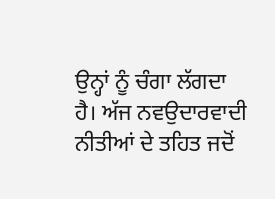ਉਨ੍ਹਾਂ ਨੂੰ ਚੰਗਾ ਲੱਗਦਾ ਹੈ। ਅੱਜ ਨਵਉਦਾਰਵਾਦੀ ਨੀਤੀਆਂ ਦੇ ਤਹਿਤ ਜਦੋਂ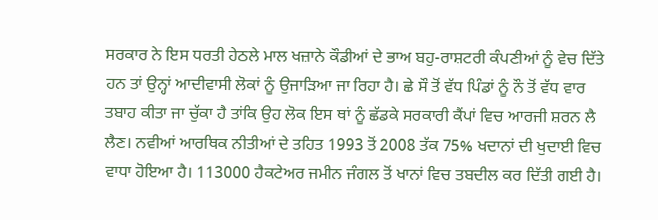ਸਰਕਾਰ ਨੇ ਇਸ ਧਰਤੀ ਹੇਠਲੇ ਮਾਲ ਖਜ਼ਾਨੇ ਕੌਡੀਆਂ ਦੇ ਭਾਅ ਬਹੁ-ਰਾਸ਼ਟਰੀ ਕੰਪਣੀਆਂ ਨੂੰ ਵੇਚ ਦਿੱਤੇ ਹਨ ਤਾਂ ਉਨ੍ਹਾਂ ਆਦੀਵਾਸੀ ਲੋਕਾਂ ਨੂੰ ਉਜਾੜਿਆ ਜਾ ਰਿਹਾ ਹੈ। ਛੇ ਸੌ ਤੋਂ ਵੱਧ ਪਿੰਡਾਂ ਨੂੰ ਨੌ ਤੋਂ ਵੱਧ ਵਾਰ ਤਬਾਹ ਕੀਤਾ ਜਾ ਚੁੱਕਾ ਹੈ ਤਾਂਕਿ ਉਹ ਲੋਕ ਇਸ ਥਾਂ ਨੂੰ ਛੱਡਕੇ ਸਰਕਾਰੀ ਕੈਂਪਾਂ ਵਿਚ ਆਰਜੀ ਸ਼ਰਨ ਲੈ ਲੈਣ। ਨਵੀਆਂ ਆਰਥਿਕ ਨੀਤੀਆਂ ਦੇ ਤਹਿਤ 1993 ਤੋਂ 2008 ਤੱਕ 75% ਖਦਾਨਾਂ ਦੀ ਖੁਦਾਈ ਵਿਚ ਵਾਧਾ ਹੋਇਆ ਹੈ। 113000 ਹੈਕਟੇਅਰ ਜਮੀਨ ਜੰਗਲ ਤੋਂ ਖਾਨਾਂ ਵਿਚ ਤਬਦੀਲ ਕਰ ਦਿੱਤੀ ਗਈ ਹੈ।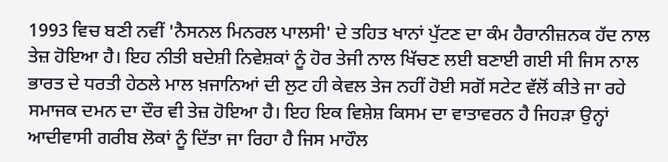1993 ਵਿਚ ਬਣੀ ਨਵੀਂ 'ਨੈਸਨਲ ਮਿਨਰਲ ਪਾਲਸੀ' ਦੇ ਤਹਿਤ ਖਾਨਾਂ ਪੁੱਟਣ ਦਾ ਕੰਮ ਹੈਰਾਨੀਜ਼ਨਕ ਹੱਦ ਨਾਲ ਤੇਜ਼ ਹੋਇਆ ਹੈ। ਇਹ ਨੀਤੀ ਬਦੇਸ਼ੀ ਨਿਵੇਸ਼ਕਾਂ ਨੂੰ ਹੋਰ ਤੇਜੀ ਨਾਲ ਖਿੱਚਣ ਲਈ ਬਣਾਈ ਗਈ ਸੀ ਜਿਸ ਨਾਲ ਭਾਰਤ ਦੇ ਧਰਤੀ ਹੇਠਲੇ ਮਾਲ ਖ਼ਜਾਨਿਆਂ ਦੀ ਲੁਟ ਹੀ ਕੇਵਲ ਤੇਜ ਨਹੀਂ ਹੋਈ ਸਗੋਂ ਸਟੇਟ ਵੱਲੋਂ ਕੀਤੇ ਜਾ ਰਹੇ ਸਮਾਜਕ ਦਮਨ ਦਾ ਦੌਰ ਵੀ ਤੇਜ਼ ਹੋਇਆ ਹੈ। ਇਹ ਇਕ ਵਿਸ਼ੇਸ਼ ਕਿਸਮ ਦਾ ਵਾਤਾਵਰਨ ਹੈ ਜਿਹੜਾ ਉਨ੍ਹਾਂ ਆਦੀਵਾਸੀ ਗਰੀਬ ਲੋਕਾਂ ਨੂੰ ਦਿੱਤਾ ਜਾ ਰਿਹਾ ਹੈ ਜਿਸ ਮਾਹੌਲ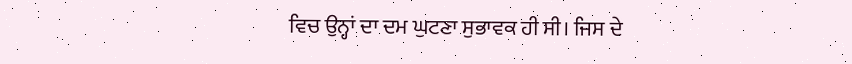ਵਿਚ ਉਨ੍ਹਾਂ ਦਾ ਦਮ ਘੁਟਣਾ ਸੁਭਾਵਕ ਹੀ ਸੀ। ਜਿਸ ਦੇ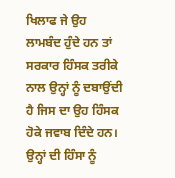ਖਿਲਾਫ ਜੇ ਉਹ ਲਾਮਬੰਦ ਹੁੰਦੇ ਹਨ ਤਾਂ ਸਰਕਾਰ ਹਿੰਸਕ ਤਰੀਕੇ ਨਾਲ ਉਨ੍ਹਾਂ ਨੂੰ ਦਬਾਉਂਦੀ ਹੈ ਜਿਸ ਦਾ ਉਹ ਹਿੰਸਕ ਹੋਕੇ ਜਵਾਬ ਦਿੰਦੇ ਹਨ। ਉਨ੍ਹਾਂ ਦੀ ਹਿੰਸਾ ਨੂੰ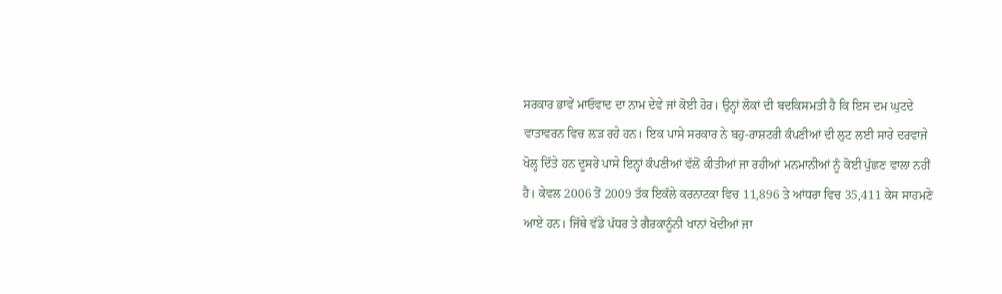ਸਰਕਾਰ ਭਾਵੇਂ ਮਾਓਵਾਦ ਦਾ ਨਾਮ ਦੇਵੇ ਜਾਂ ਕੋਈ ਹੋਰ। ਉਨ੍ਹਾਂ ਲੋਕਾਂ ਦੀ ਬਦਕਿਸਮਤੀ ਹੈ ਕਿ ਇਸ ਦਮ ਘੁਟਦੇ ਵਾਤਾਵਰਨ ਵਿਚ ਲ਼ੜ ਰਹੇ ਹਨ। ਇਕ ਪਾਸੇ ਸਰਕਾਰ ਨੇ ਬਹੁ-ਰਾਸ਼ਟਰੀ ਕੰਪਣੀਆਂ ਦੀ ਲੁਟ ਲਈ ਸਾਰੇ ਦਰਵਾਜੇ ਖੋਲ੍ਹ ਦਿੱਤੇ ਹਨ ਦੂਸਰੇ ਪਾਸੇ ਇਨ੍ਹਾਂ ਕੰਪਣੀਆਂ ਵੱਲੋਂ ਕੀਤੀਆਂ ਜਾ ਰਹੀਆਂ ਮਨਮਾਨੀਆਂ ਨੂੰ ਕੋਈ ਪੁੱਛਣ ਵਾਲਾ ਨਹੀਂ ਹੈ। ਕੇਵਲ 2006 ਤੋਂ 2009 ਤੱਕ ਇਕੱਲੇ ਕਰਨਾਟਕਾ ਵਿਚ 11,896 ਤੇ ਆਂਧਰਾ ਵਿਚ 35,411 ਕੇਸ ਸਾਹਮਣੇ ਆਏ ਹਨ। ਜਿੱਥੇ ਵੱਡੇ ਪੱਧਰ ਤੇ ਗੈਰਕਾਨੂੰਨੀ ਖਾਨਾਂ ਖੋਦੀਆਂ ਜਾ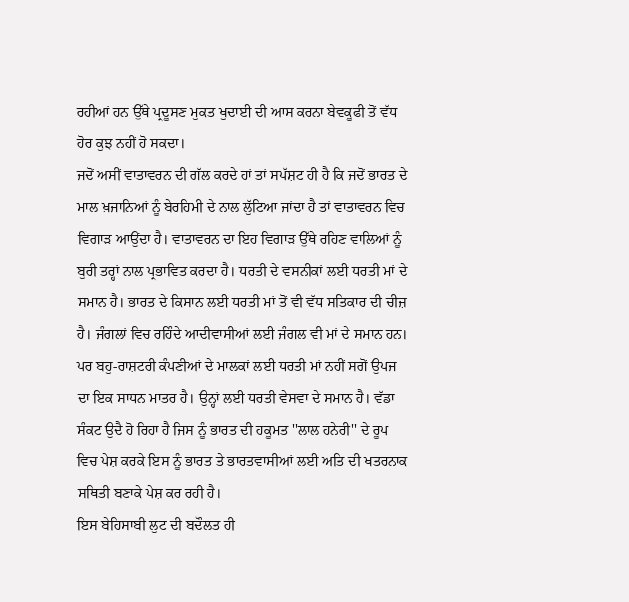ਰਹੀਆਂ ਹਨ ਉੱਥੇ ਪ੍ਰਦੂਸਣ ਮੁਕਤ ਖੁਦਾਈ ਦੀ ਆਸ ਕਰਨਾ ਬੇਵਕੂਫੀ ਤੋਂ ਵੱਧ ਹੋਰ ਕੁਝ ਨਹੀਂ ਹੋ ਸਕਦਾ।
ਜਦੋਂ ਅਸੀਂ ਵਾਤਾਵਰਨ ਦੀ ਗੱਲ ਕਰਦੇ ਹਾਂ ਤਾਂ ਸਪੱਸ਼ਟ ਹੀ ਹੈ ਕਿ ਜਦੋਂ ਭਾਰਤ ਦੇ ਮਾਲ ਖ਼ਜਾਨਿਆਂ ਨੂੰ ਬੇਰਹਿਮੀ ਦੇ ਨਾਲ ਲੁੱਟਿਆ ਜਾਂਦਾ ਹੈ ਤਾਂ ਵਾਤਾਵਰਨ ਵਿਚ ਵਿਗਾੜ ਆਉਂਦਾ ਹੈ। ਵਾਤਾਵਰਨ ਦਾ ਇਹ ਵਿਗਾੜ ਉੱਥੇ ਰਹਿਣ ਵਾਲਿਆਂ ਨੂੰ ਬੁਰੀ ਤਰ੍ਹਾਂ ਨਾਲ ਪ੍ਰਭਾਵਿਤ ਕਰਦਾ ਹੈ। ਧਰਤੀ ਦੇ ਵਸਨੀਕਾਂ ਲਈ ਧਰਤੀ ਮਾਂ ਦੇ ਸਮਾਨ ਹੈ। ਭਾਰਤ ਦੇ ਕਿਸਾਨ ਲਈ ਧਰਤੀ ਮਾਂ ਤੋਂ ਵੀ ਵੱਧ ਸਤਿਕਾਰ ਦੀ ਚੀਜ਼ ਹੈ। ਜੰਗਲਾਂ ਵਿਚ ਰਹਿੰਦੇ ਆਦੀਵਾਸੀਆਂ ਲਈ ਜੰਗਲ ਵੀ ਮਾਂ ਦੇ ਸਮਾਨ ਹਨ। ਪਰ ਬਹੁ-ਰਾਸ਼ਟਰੀ ਕੰਪਣੀਆਂ ਦੇ ਮਾਲਕਾਂ ਲਈ ਧਰਤੀ ਮਾਂ ਨਹੀਂ ਸਗੋਂ ਉਪਜ ਦਾ ਇਕ ਸਾਧਨ ਮਾਤਰ ਹੈ। ਉਨ੍ਹਾਂ ਲਈ ਧਰਤੀ ਵੇਸਵਾ ਦੇ ਸਮਾਨ ਹੈ। ਵੱਡਾ ਸੰਕਟ ਉਦੈ ਹੋ ਰਿਹਾ ਹੈ ਜਿਸ ਨੂੰ ਭਾਰਤ ਦੀ ਹਕੂਮਤ ''ਲਾਲ ਹਨੇਰੀ'' ਦੇ ਰੂਪ ਵਿਚ ਪੇਸ਼ ਕਰਕੇ ਇਸ ਨੂੰ ਭਾਰਤ ਤੇ ਭਾਰਤਵਾਸੀਆਂ ਲਈ ਅਤਿ ਦੀ ਖਤਰਨਾਕ ਸਥਿਤੀ ਬਣਾਕੇ ਪੇਸ਼ ਕਰ ਰਹੀ ਹੈ।
ਇਸ ਬੇਹਿਸਾਬੀ ਲੁਟ ਦੀ ਬਦੌਲਤ ਹੀ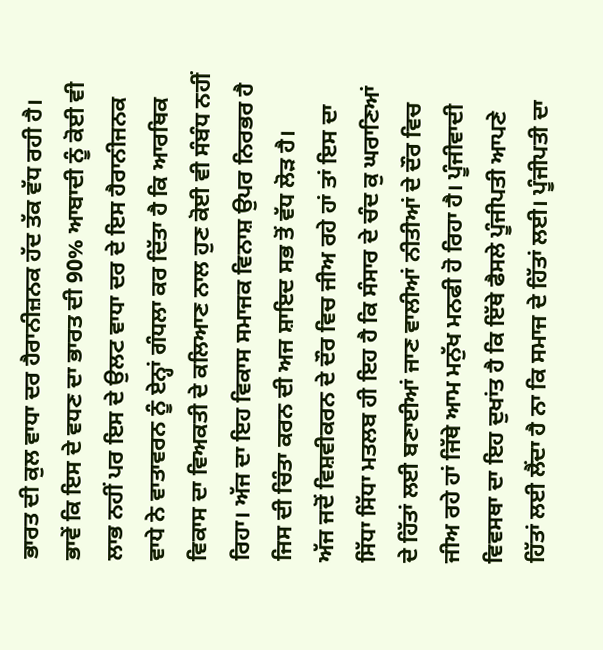ਭਾਰਤ ਦੀ ਕੁਲ ਵਾਧਾ ਦਰ ਹੈਰਾਨੀਜ਼ਨਕ ਹੱਦ ਤੱਕ ਵੱਧ ਰਹੀ ਹੈ। ਭਾਵੇਂ ਕਿ ਇਸ ਦੇ ਵਧਣ ਦਾ ਭਾਰਤ ਦੀ 90% ਆਬਾਦੀ ਨੂੰ ਕੋਈ ਵੀ ਲਾਭ ਨਹੀਂ ਪਰ ਇਸ ਦੇ ਉਲਟ ਵਾਧਾ ਦਰ ਦੇ ਇਸ ਹੈਰਾਨੀਜਨਕ ਵਾਧੇ ਨੇ ਵਾਤਾਵਰਨ ਨੂੰ ਏਨ੍ਹਾਂ ਗੰਧਲਾ ਕਰ ਦਿੱਤਾ ਹੈ ਕਿ ਆਰਥਿਕ ਵਿਕਾਸ ਦਾ ਵਿਅਕਤੀ ਦੇ ਕਲਿਆਣ ਨਾਲ ਹੁਣ ਕੋਈ ਵੀ ਸੰਬੰਧ ਨਹੀਂ ਰਿਹਾ। ਅੱਜ ਦਾ ਇਹ ਵਿਕਾਸ ਸਮਾਜਕ ਵਿਨਾਸ਼ ਉਪਰ ਨਿਰਭਰ ਹੈ ਜਿਸ ਦੀ ਚਿੰਤਾ ਕਰਨ ਦੀ ਅਜ ਸ਼ਾਇਦ ਸਭ ਤੋਂ ਵੱਧ ਲੋੜ ਹੈ।
ਅੱਜ ਜਦੋਂ ਵਿਸ਼ਵੀਕਰਨ ਦੇ ਦੌਰ ਵਿਚ ਜੀਅ ਰਹੇ ਹਾਂ ਤਾਂ ਇਸ ਦਾ ਸਿੱਧਾ ਸਿੱਧਾ ਮਤਲਬ ਹੀ ਇਹ ਹੈ ਕਿ ਸੰਸਾਰ ਦੇ ਚੰਦ ਕੁ ਘਰਾਣਿਆਂ ਦੇ ਹਿੱਤਾਂ ਲਈ ਬਣਾਈਆਂ ਜਾਣ ਵਾਲੀਆਂ ਨੀਤੀਆਂ ਦੇ ਦੌਰ ਵਿਚ ਜੀਅ ਰਹੇ ਹਾਂ ਜਿੱਥੇ ਆਮ ਮਨੁੱਖ ਮਨਫੀ ਹੋ ਰਿਹਾ ਹੈ। ਪੂੰਜੀਵਾਦੀ ਵਿਵਸਥਾ ਦਾ ਇਹ ਦੁਖਾਂਤ ਹੈ ਕਿ ਇੱਥੇ ਫੈਸਲੇ ਪੂੰਜੀਪਤੀ ਆਪਣੇ ਹਿੱਤਾਂ ਲਈ ਲੈਂਦਾ ਹੈ ਨਾ ਕਿ ਸਮਾਜ ਦੇ ਹਿੱਤਾਂ ਲਈ। ਪੂੰਜੀਪਤੀ ਦਾ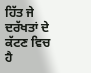ਹਿੱਤ ਜੇ ਦਰੱਖਤਾਂ ਦੇ ਕੱਟਣ ਵਿਚ ਹੈ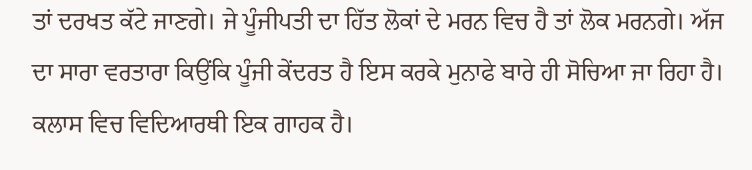ਤਾਂ ਦਰਖਤ ਕੱਟੇ ਜਾਣਗੇ। ਜੇ ਪੂੰਜੀਪਤੀ ਦਾ ਹਿੱਤ ਲੋਕਾਂ ਦੇ ਮਰਨ ਵਿਚ ਹੈ ਤਾਂ ਲੋਕ ਮਰਨਗੇ। ਅੱਜ ਦਾ ਸਾਰਾ ਵਰਤਾਰਾ ਕਿਉਂਕਿ ਪੂੰਜੀ ਕੇਂਦਰਤ ਹੈ ਇਸ ਕਰਕੇ ਮੁਨਾਫੇ ਬਾਰੇ ਹੀ ਸੋਚਿਆ ਜਾ ਰਿਹਾ ਹੈ। ਕਲਾਸ ਵਿਚ ਵਿਦਿਆਰਥੀ ਇਕ ਗਾਹਕ ਹੈ।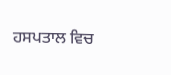ਹਸਪਤਾਲ ਵਿਚ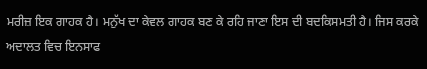ਮਰੀਜ਼ ਇਕ ਗਾਹਕ ਹੈ। ਮਨੁੱਖ ਦਾ ਕੇਵਲ ਗਾਹਕ ਬਣ ਕੇ ਰਹਿ ਜਾਣਾ ਇਸ ਦੀ ਬਦਕਿਸਮਤੀ ਹੈ। ਜਿਸ ਕਰਕੇ ਅਦਾਲਤ ਵਿਚ ਇਨਸਾਫ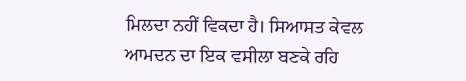ਮਿਲਦਾ ਨਹੀਂ ਵਿਕਦਾ ਹੈ। ਸਿਆਸਤ ਕੇਵਲ ਆਮਦਨ ਦਾ ਇਕ ਵਸੀਲਾ ਬਣਕੇ ਰਹਿ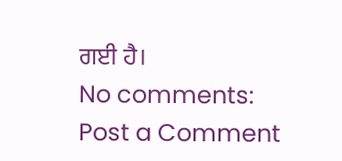ਗਈ ਹੈ।
No comments:
Post a Comment